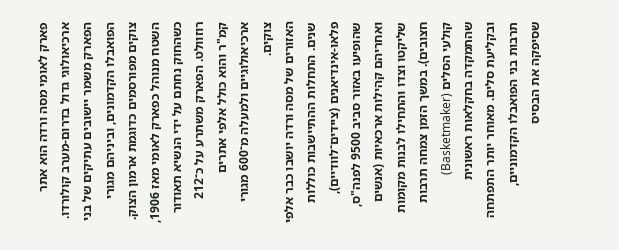פארק לאומי מסה ורדה הוא אתר ארכיאולוגי גדול בדרום‑מערב קולורדו. הפארק משמר יישובים עתיקים של בני הפואבלו הקדמונים, וביניהם מגורי צוקים מפורסמים כדוגמת ארמון הצוק. השטח מנוהל כפארק לאומי מאז 1906, כשהחוק נחתם על ידי הנשיא תאודור רוזוולט. הפארק משתרע על כ־212 קמ"ר והוא כולל אלפי אתרים ארכיאולוגיים ולמעלה מ־600 מגורי צוקים.
האזורים של מסה ורדה יושבו כבר אלפי שנים. התחלות ההתיישבות כוללות פלאו‑אינדיאנים (ציידים־לוודיים), שהופיעו באזור סביב 9500 לפנה"ס, ואחריהם קהילות ארכאיות (אנשים שליקטו וצדו וּהתחילו לבנות מקומות חצובים). במשך הזמן צמחה תרבות קולעי הסלים (Basketmaker) שהתמקדה בחקלאות ראשונית ובקליעת סלים. מאוחר יותר התפתחה תרבות בני הפואבלו הקדמוניים, שסיפקה את הבסיס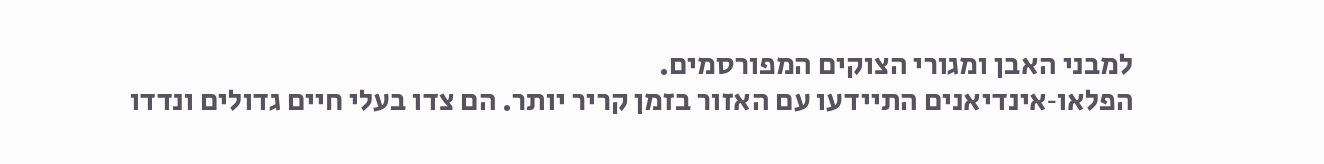למבני האבן ומגורי הצוקים המפורסמים.
הפלאו‑אינדיאנים התיידעו עם האזור בזמן קריר יותר. הם צדו בעלי חיים גדולים ונדדו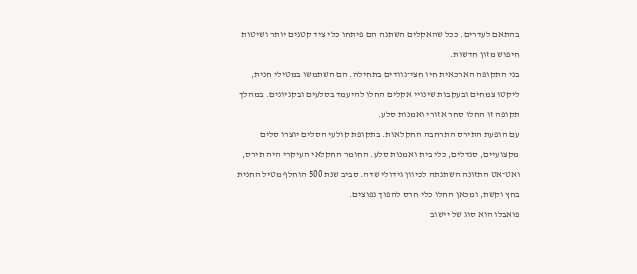בהתאם לעדרים. ככל שהאקלים השתנה הם פיתחו כלי ציד קטנים יותר ושיטות חיפוש מזון חדשות.
בני התקופה הארכאית חיו חצי־נוודים בתחילה. הם השתמשו במטילי חנית, ליקטו צמחים ובעקבות שינויי אקלים החלו להיעמד בסלעים ובקניונים. במהלך תקופה זו החלו סחר אזורי ואמנות סלע.
עם הופעת התירס התרחבה החקלאות. בתקופת קולעי הסלים יוצרו סלים מקצועיים, סנדלים, כלי בית ואמנות סלע. החומר החקלאי העיקרי היה תירס, ואט־אט התזונה השתנתה לכיוון גידולי שדה. סביב שנת 500 הוחלף מטיל החנית בחץ וקשת, ומכאן החלו כלי חרס להפוך נפוצים.
פואבלו הוא סוג של יישוב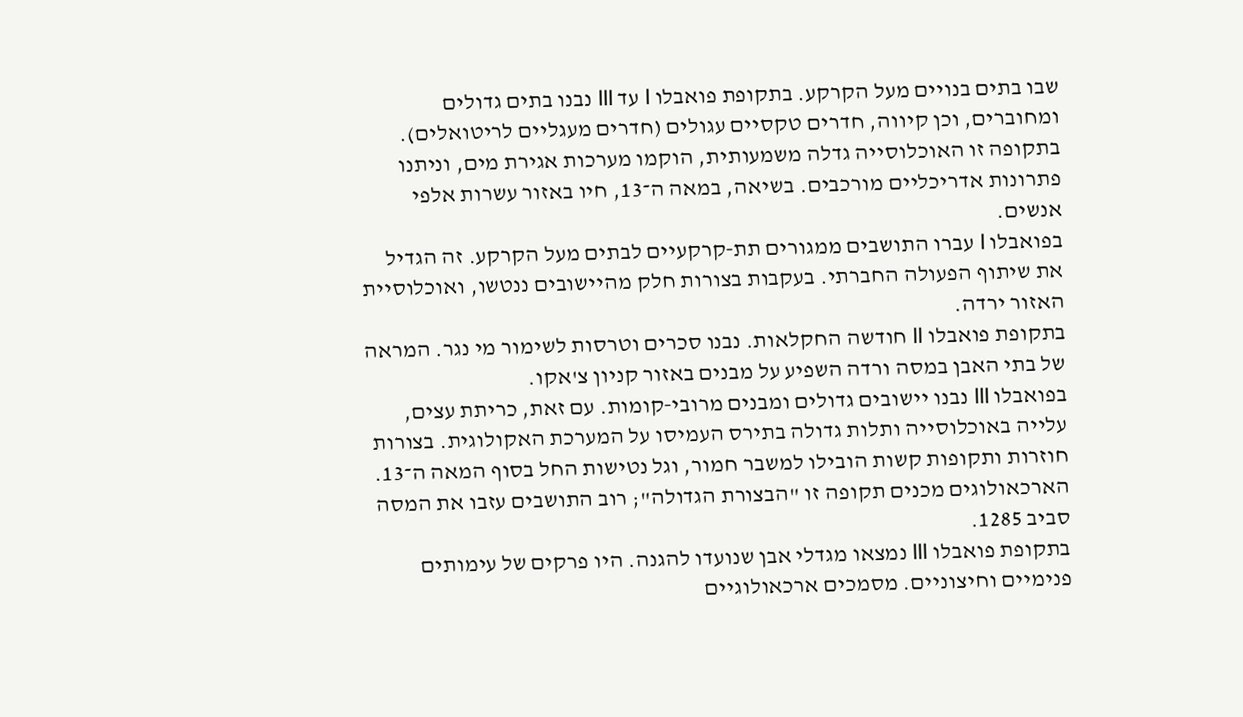שבו בתים בנויים מעל הקרקע. בתקופת פואבלו I עד III נבנו בתים גדולים ומחוברים, וכן קיווה, חדרים טקסיים עגולים (חדרים מעגליים לריטואלים). בתקופה זו האוכלוסייה גדלה משמעותית, הוקמו מערכות אגירת מים, וניתנו פתרונות אדריכליים מורכבים. בשיאה, במאה ה־13, חיו באזור עשרות אלפי אנשים.
בפואבלו I עברו התושבים ממגורים תת‑קרקעיים לבתים מעל הקרקע. זה הגדיל את שיתוף הפעולה החברתי. בעקבות בצורות חלק מהיישובים ננטשו, ואוכלוסיית האזור ירדה.
בתקופת פואבלו II חודשה החקלאות. נבנו סכרים וטרסות לשימור מי נגר. המראה של בתי האבן במסה ורדה השפיע על מבנים באזור קניון צ'אקו.
בפואבלו III נבנו יישובים גדולים ומבנים מרובי‑קומות. עם זאת, כריתת עצים, עלייה באוכלוסייה ותלות גדולה בתירס העמיסו על המערכת האקולוגית. בצורות חוזרות ותקופות קשות הובילו למשבר חמור, וגל נטישות החל בסוף המאה ה־13. הארכאולוגים מכנים תקופה זו "הבצורת הגדולה"; רוב התושבים עזבו את המסה סביב 1285.
בתקופת פואבלו III נמצאו מגדלי אבן שנועדו להגנה. היו פרקים של עימותים פנימיים וחיצוניים. מסמכים ארכאולוגיים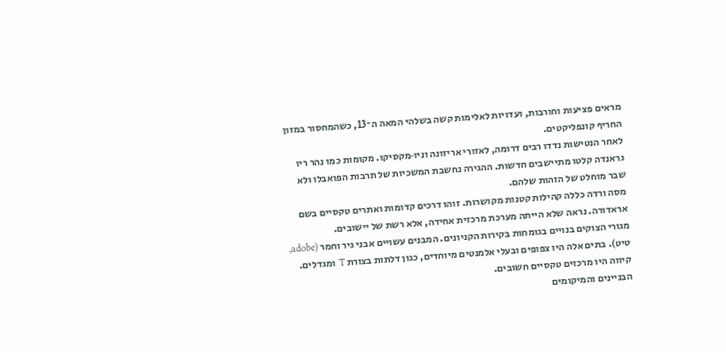מראים פציעות וחורבות, ועדויות לאלימות קשה בשלהי המאה ה־13, כשהמחסור במזון החריף קונפליקטים.
לאחר הנטישות נדדו רבים דרומה, לאזורי אריזונה וניו‑מקסיקו. מקומות כמו נהר ריו גראנדה קלטו מתיישבים חדשות. ההגירה נחשבת המשכיות של תרבות הפואבלו ולא שבר מוחלט של הזהות שלהם.
מסה ורדה כללה קהילות קטנות מקושרות. זוהו דרכים קדומות ואתרים טקסיים בשם אראדורה. נראה שלא הייתה מערכת מרכזית אחידה, אלא רשת של יישובים.
מגורי הצוקים בנויים בגומחות בקירות הקניונים. המבנים עשויים אבני גיר וחמר (adobe, טיט). בתים אלה היו צפופים ובעלי אלמנטים מיוחדים, כגון דלתות בצורת T ומגדלים. קיווה היו מרכזים טקסיים חשובים.
הבניינים והמיקומים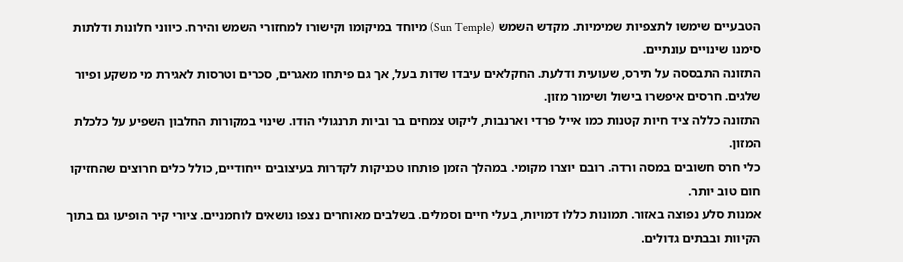הטבעיים שימשו לתצפיות שמימיות. מקדש השמש (Sun Temple) מיוחד במיקומו וקישורו למחזורי השמש והירח. כיווני חלונות ודלתות סימנו שינויים עונתיים.
התזונה התבססה על תירס, שעועית ודלעת. החקלאים עיבדו שדות בעל, אך גם פיתחו מאגרים, סכרים וטרסות לאגירת מי משקע ופיור שלגים. חרסים איפשרו בישול ושימור מזון.
התזונה כללה ציד חיות קטנות כמו אייל פרדי וארנבות, ליקוט צמחים בר וביות תרנגולי הודו. שינוי במקורות החלבון השפיע על כלכלת המזון.
כלי חרס חשובים במסה ורדה. רובם יוצרו מקומי. במהלך הזמן פותחו טכניקות לקדרות בעיצובים ייחודיים, כולל כלים חרוצים שהחזיקו חום טוב יותר.
אמנות סלע נפוצה באזור. תמונות כללו דמויות, בעלי חיים וסמלים. בשלבים מאוחרים נצפו נושאים לוחמניים. ציורי קיר הופיעו גם בתוך הקיוות ובבתים גדולים.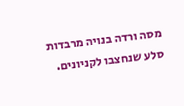מסה ורדה בנויה מרבדות סלע שנחצבו לקניונים.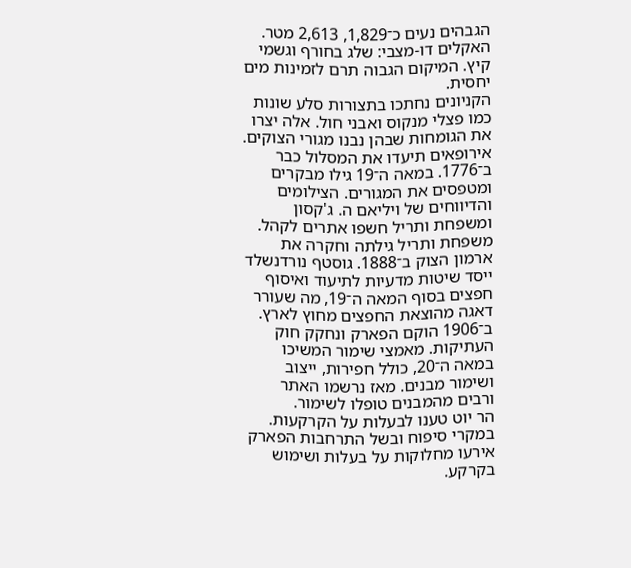הגבהים נעים כ־1,829, 2,613 מטר. האקלים דו‑מצבי: שלג בחורף וגשמי קיץ. המיקום הגבוה תרם לזמינות מים יחסית.
הקניונים נחתכו בתצורות סלע שונות כמו פצלי מנקוס ואבני חול. אלה יצרו את הגומחות שבהן נבנו מגורי הצוקים.
אירופאים תיעדו את המסלול כבר ב־1776. במאה ה־19 גילו מבקרים ומטפסים את המגורים. הצילומים והדיווחים של ויליאם ה. ג'קסון ומשפחת ותריל חשפו אתרים לקהל.
משפחת ותריל גילתה וחקרה את ארמון הצוק ב־1888. גוסטף נורדנשלד ייסד שיטות מדעיות לתיעוד ואיסוף חפצים בסוף המאה ה־19, מה שעורר דאגה מהוצאת החפצים מחוץ לארץ.
ב־1906 הוקם הפארק ונחקק חוק העתיקות. מאמצי שימור המשיכו במאה ה־20, כולל חפירות, ייצוב ושימור מבנים. מאז נרשמו האתר ורבים מהמבנים טופלו לשימור.
הר יוט טענו לבעלות על הקרקעות. במקרי סיפוח ובשל התרחבות הפארק אירעו מחלוקות על בעלות ושימוש בקרקע.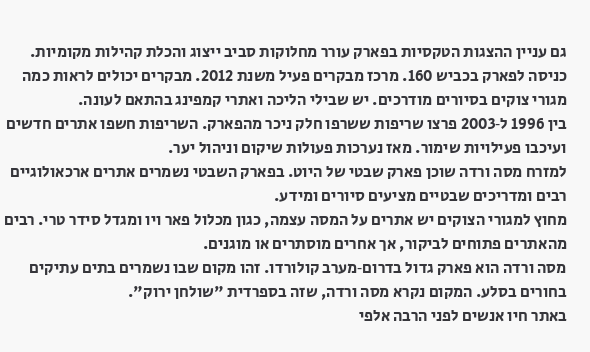גם עניין ההצגות הטקסיות בפארק עורר מחלוקות סביב ייצוג והכלת קהילות מקומיות.
כניסה לפארק בכביש 160. מרכז מבקרים פעיל משנת 2012. מבקרים יכולים לראות כמה מגורי צוקים בסיורים מודרכים. יש שבילי הליכה ואתרי קמפינג בהתאם לעונה.
בין 1996 ל‑2003 פרצו שריפות ששרפו חלק ניכר מהפארק. השריפות חשפו אתרים חדשים ועיכבו פעילויות שימור. מאז נערכות פעולות שיקום וניהול יער.
למזרח מסה ורדה שוכן פארק שבטי של היוט. בפארק השבטי נשמרים אתרים ארכאולוגיים רבים ומדריכים שבטיים מציעים סיורים ומידע.
מחוץ למגורי הצוקים יש אתרים על המסה עצמה, כגון מכלול פאר ויו ומגדל סידר טרי. רבים מהאתרים פתוחים לביקור, אך אחרים מוסתרים או מוגנים.
מסה ורדה הוא פארק גדול בדרום‑מערב קולורדו. זהו מקום שבו נשמרים בתים עתיקים בחורים בסלע. המקום נקרא מסה ורדה, שזה בספרדית "שולחן ירוק".
באתר חיו אנשים לפני הרבה אלפי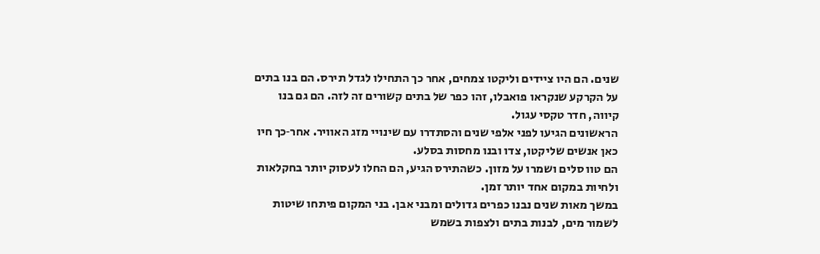שנים. הם היו ציידים וליקטו צמחים, אחר כך התחילו לגדל תירס. הם בנו בתים על הקרקע שנקראו פואבלו, זהו כפר של בתים קשורים זה לזה. הם גם בנו קיווה, חדר טקסי עגול.
הראשונים הגיעו לפני אלפי שנים והסתדרו עם שינויי מזג האוויר. אחר‑כך חיו כאן אנשים שליקטו, צדו ובנו מחסות בסלע.
הם טוו סלים ושמרו על מזון. כשהתירס הגיע, הם החלו לעסוק יותר בחקלאות ולחיות במקום אחד יותר זמן.
במשך מאות שנים נבנו כפרים גדולים ומבני אבן. בני המקום פיתחו שיטות לשמור מים, לבנות בתים ולצפות בשמש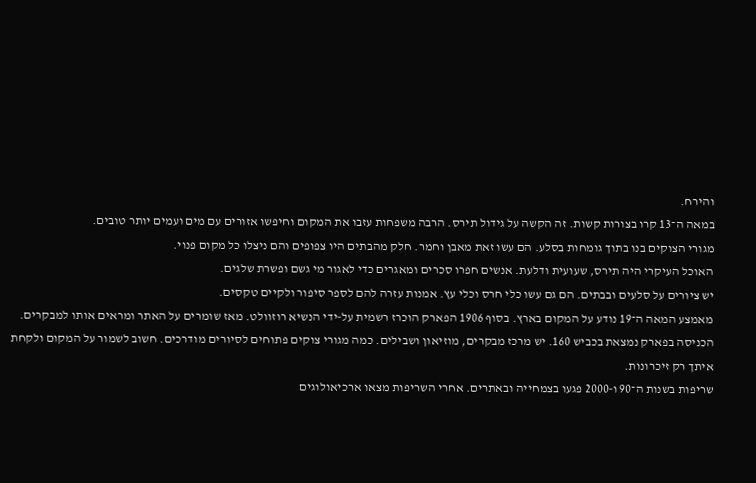והירח.
במאה ה־13 קרו בצורות קשות. זה הקשה על גידול תירס. הרבה משפחות עזבו את המקום וחיפשו אזורים עם מים ועמים יותר טובים.
מגורי הצוקים בנו בתוך גומחות בסלע. הם עשו זאת מאבן וחמר. חלק מהבתים היו צפופים והם ניצלו כל מקום פנוי.
האוכל העיקרי היה תירס, שעועית ודלעת. אנשים חפרו סכרים ומאגרים כדי לאגור מי גשם ופשרת שלגים.
יש ציורים על סלעים ובבתים. הם גם עשו כלי חרס וכלי עץ. אמנות עזרה להם לספר סיפור ולקיים טקסים.
מאמצע המאה ה־19 נודע על המקום בארץ. בסוף 1906 הפארק הוכרז רשמית על‑ידי הנשיא רוזוולט. מאז שומרים על האתר ומראים אותו למבקרים.
הכניסה בפארק נמצאת בכביש 160. יש מרכז מבקרים, מוזיאון ושבילים. כמה מגורי צוקים פתוחים לסיורים מודרכים. חשוב לשמור על המקום ולקחת איתך רק זיכרונות.
שריפות בשנות ה־90 ו‑2000 פגעו בצמחייה ובאתרים. אחרי השריפות מצאו ארכיאולוגים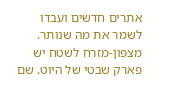אתרים חדשים ועבדו לשמר את מה שנותר.
מצפון‑מזרח לשטח יש פארק שבטי של היוט. שם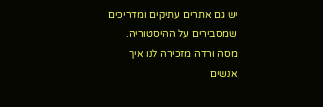יש גם אתרים עתיקים ומדריכים שמסבירים על ההיסטוריה.
מסה ורדה מזכירה לנו איך אנשים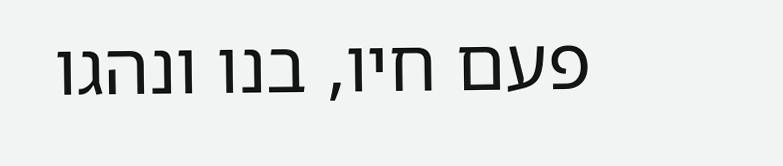פעם חיו, בנו ונהגו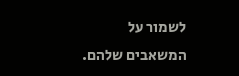לשמור על המשאבים שלהם.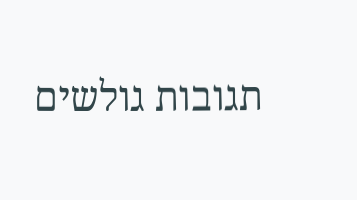תגובות גולשים